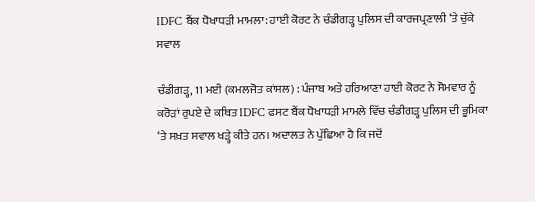IDFC ਬੈਂਕ ਧੋਖਾਧੜੀ ਮਾਮਲਾ: ਹਾਈ ਕੋਰਟ ਨੇ ਚੰਡੀਗੜ੍ਹ ਪੁਲਿਸ ਦੀ ਕਾਰਜਪ੍ਰਣਾਲੀ ‘ਤੇ ਚੁੱਕੇ ਸਵਾਲ

ਚੰਡੀਗੜ੍ਹ, 11 ਮਈ (ਕਮਲਜੋਤ ਕਾਂਸਲ) : ਪੰਜਾਬ ਅਤੇ ਹਰਿਆਣਾ ਹਾਈ ਕੋਰਟ ਨੇ ਸੋਮਵਾਰ ਨੂੰ ਕਰੋੜਾਂ ਰੁਪਏ ਦੇ ਕਥਿਤ IDFC ਫਸਟ ਬੈਂਕ ਧੋਖਾਧੜੀ ਮਾਮਲੇ ਵਿੱਚ ਚੰਡੀਗੜ੍ਹ ਪੁਲਿਸ ਦੀ ਭੂਮਿਕਾ ‘ਤੇ ਸਖ਼ਤ ਸਵਾਲ ਖੜ੍ਹੇ ਕੀਤੇ ਹਨ। ਅਦਾਲਤ ਨੇ ਪੁੱਛਿਆ ਹੈ ਕਿ ਜਦੋਂ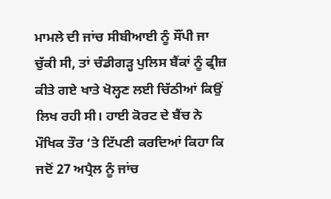ਮਾਮਲੇ ਦੀ ਜਾਂਚ ਸੀਬੀਆਈ ਨੂੰ ਸੌਂਪੀ ਜਾ ਚੁੱਕੀ ਸੀ, ਤਾਂ ਚੰਡੀਗੜ੍ਹ ਪੁਲਿਸ ਬੈਂਕਾਂ ਨੂੰ ਫ੍ਰੀਜ਼ ਕੀਤੇ ਗਏ ਖਾਤੇ ਖੋਲ੍ਹਣ ਲਈ ਚਿੱਠੀਆਂ ਕਿਉਂ ਲਿਖ ਰਹੀ ਸੀ। ਹਾਈ ਕੋਰਟ ਦੇ ਬੈਂਚ ਨੇ ਮੌਖਿਕ ਤੌਰ ‘ਤੇ ਟਿੱਪਣੀ ਕਰਦਿਆਂ ਕਿਹਾ ਕਿ ਜਦੋਂ 27 ਅਪ੍ਰੈਲ ਨੂੰ ਜਾਂਚ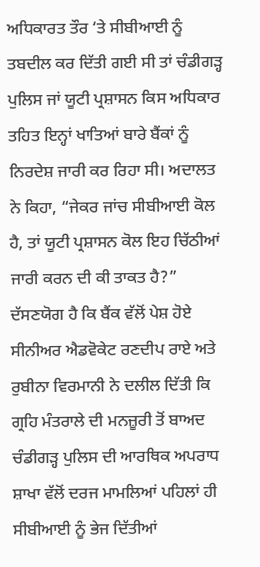ਅਧਿਕਾਰਤ ਤੌਰ ‘ਤੇ ਸੀਬੀਆਈ ਨੂੰ ਤਬਦੀਲ ਕਰ ਦਿੱਤੀ ਗਈ ਸੀ ਤਾਂ ਚੰਡੀਗੜ੍ਹ ਪੁਲਿਸ ਜਾਂ ਯੂਟੀ ਪ੍ਰਸ਼ਾਸਨ ਕਿਸ ਅਧਿਕਾਰ ਤਹਿਤ ਇਨ੍ਹਾਂ ਖਾਤਿਆਂ ਬਾਰੇ ਬੈਂਕਾਂ ਨੂੰ ਨਿਰਦੇਸ਼ ਜਾਰੀ ਕਰ ਰਿਹਾ ਸੀ। ਅਦਾਲਤ ਨੇ ਕਿਹਾ, “ਜੇਕਰ ਜਾਂਚ ਸੀਬੀਆਈ ਕੋਲ ਹੈ, ਤਾਂ ਯੂਟੀ ਪ੍ਰਸ਼ਾਸਨ ਕੋਲ ਇਹ ਚਿੱਠੀਆਂ ਜਾਰੀ ਕਰਨ ਦੀ ਕੀ ਤਾਕਤ ਹੈ?” ਦੱਸਣਯੋਗ ਹੈ ਕਿ ਬੈਂਕ ਵੱਲੋਂ ਪੇਸ਼ ਹੋਏ ਸੀਨੀਅਰ ਐਡਵੋਕੇਟ ਰਣਦੀਪ ਰਾਏ ਅਤੇ ਰੁਬੀਨਾ ਵਿਰਮਾਨੀ ਨੇ ਦਲੀਲ ਦਿੱਤੀ ਕਿ ਗ੍ਰਹਿ ਮੰਤਰਾਲੇ ਦੀ ਮਨਜ਼ੂਰੀ ਤੋਂ ਬਾਅਦ ਚੰਡੀਗੜ੍ਹ ਪੁਲਿਸ ਦੀ ਆਰਥਿਕ ਅਪਰਾਧ ਸ਼ਾਖਾ ਵੱਲੋਂ ਦਰਜ ਮਾਮਲਿਆਂ ਪਹਿਲਾਂ ਹੀ ਸੀਬੀਆਈ ਨੂੰ ਭੇਜ ਦਿੱਤੀਆਂ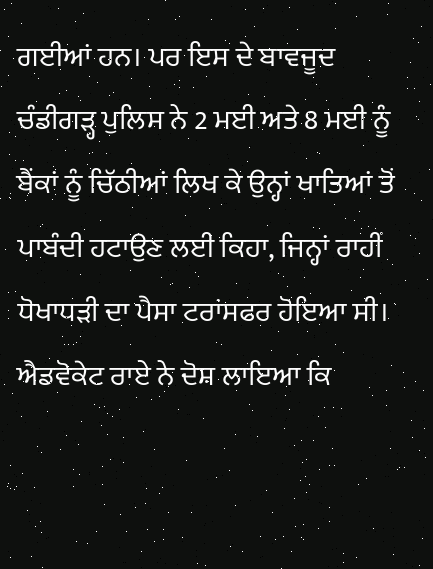ਗਈਆਂ ਹਨ। ਪਰ ਇਸ ਦੇ ਬਾਵਜੂਦ ਚੰਡੀਗੜ੍ਹ ਪੁਲਿਸ ਨੇ 2 ਮਈ ਅਤੇ 8 ਮਈ ਨੂੰ ਬੈਂਕਾਂ ਨੂੰ ਚਿੱਠੀਆਂ ਲਿਖ ਕੇ ਉਨ੍ਹਾਂ ਖਾਤਿਆਂ ਤੋਂ ਪਾਬੰਦੀ ਹਟਾਉਣ ਲਈ ਕਿਹਾ, ਜਿਨ੍ਹਾਂ ਰਾਹੀਂ ਧੋਖਾਧੜੀ ਦਾ ਪੈਸਾ ਟਰਾਂਸਫਰ ਹੋਇਆ ਸੀ। ਐਡਵੋਕੇਟ ਰਾਏ ਨੇ ਦੋਸ਼ ਲਾਇਆ ਕਿ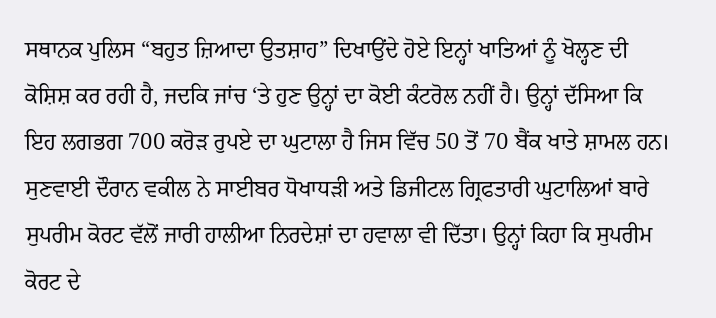ਸਥਾਨਕ ਪੁਲਿਸ “ਬਹੁਤ ਜ਼ਿਆਦਾ ਉਤਸ਼ਾਹ” ਦਿਖਾਉਂਦੇ ਹੋਏ ਇਨ੍ਹਾਂ ਖਾਤਿਆਂ ਨੂੰ ਖੋਲ੍ਹਣ ਦੀ ਕੋਸ਼ਿਸ਼ ਕਰ ਰਹੀ ਹੈ, ਜਦਕਿ ਜਾਂਚ ‘ਤੇ ਹੁਣ ਉਨ੍ਹਾਂ ਦਾ ਕੋਈ ਕੰਟਰੋਲ ਨਹੀਂ ਹੈ। ਉਨ੍ਹਾਂ ਦੱਸਿਆ ਕਿ ਇਹ ਲਗਭਗ 700 ਕਰੋੜ ਰੁਪਏ ਦਾ ਘੁਟਾਲਾ ਹੈ ਜਿਸ ਵਿੱਚ 50 ਤੋਂ 70 ਬੈਂਕ ਖਾਤੇ ਸ਼ਾਮਲ ਹਨ। ਸੁਣਵਾਈ ਦੌਰਾਨ ਵਕੀਲ ਨੇ ਸਾਈਬਰ ਧੋਖਾਧੜੀ ਅਤੇ ਡਿਜੀਟਲ ਗ੍ਰਿਫਤਾਰੀ ਘੁਟਾਲਿਆਂ ਬਾਰੇ ਸੁਪਰੀਮ ਕੋਰਟ ਵੱਲੋਂ ਜਾਰੀ ਹਾਲੀਆ ਨਿਰਦੇਸ਼ਾਂ ਦਾ ਹਵਾਲਾ ਵੀ ਦਿੱਤਾ। ਉਨ੍ਹਾਂ ਕਿਹਾ ਕਿ ਸੁਪਰੀਮ ਕੋਰਟ ਦੇ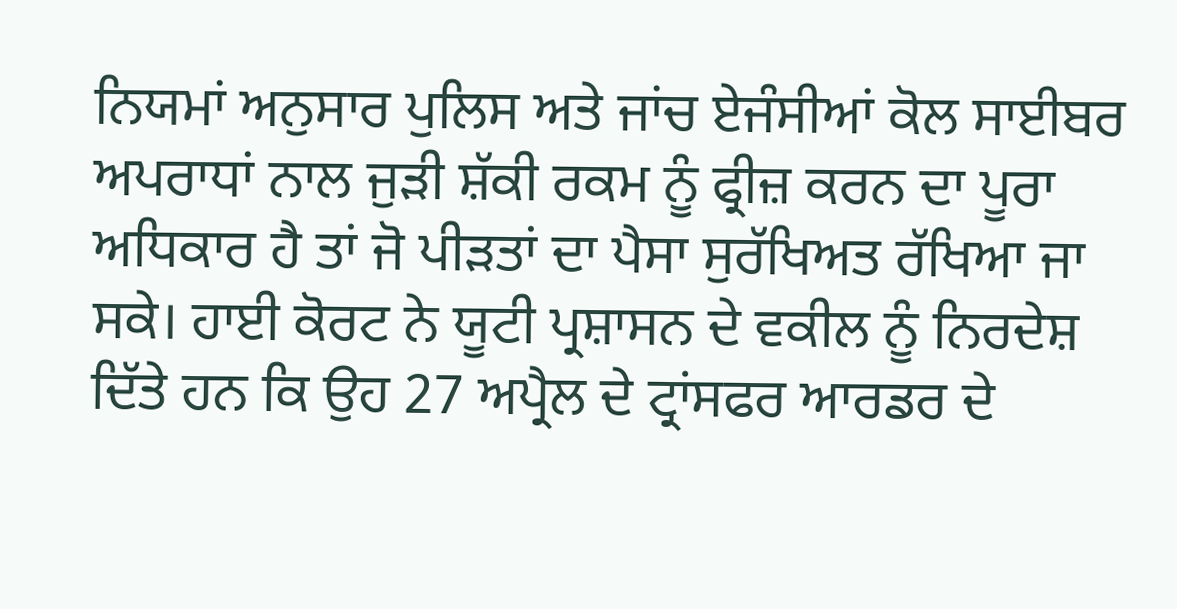ਨਿਯਮਾਂ ਅਨੁਸਾਰ ਪੁਲਿਸ ਅਤੇ ਜਾਂਚ ਏਜੰਸੀਆਂ ਕੋਲ ਸਾਈਬਰ ਅਪਰਾਧਾਂ ਨਾਲ ਜੁੜੀ ਸ਼ੱਕੀ ਰਕਮ ਨੂੰ ਫ੍ਰੀਜ਼ ਕਰਨ ਦਾ ਪੂਰਾ ਅਧਿਕਾਰ ਹੈ ਤਾਂ ਜੋ ਪੀੜਤਾਂ ਦਾ ਪੈਸਾ ਸੁਰੱਖਿਅਤ ਰੱਖਿਆ ਜਾ ਸਕੇ। ਹਾਈ ਕੋਰਟ ਨੇ ਯੂਟੀ ਪ੍ਰਸ਼ਾਸਨ ਦੇ ਵਕੀਲ ਨੂੰ ਨਿਰਦੇਸ਼ ਦਿੱਤੇ ਹਨ ਕਿ ਉਹ 27 ਅਪ੍ਰੈਲ ਦੇ ਟ੍ਰਾਂਸਫਰ ਆਰਡਰ ਦੇ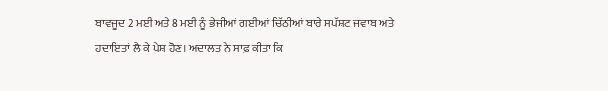ਬਾਵਜੂਦ 2 ਮਈ ਅਤੇ 8 ਮਈ ਨੂੰ ਭੇਜੀਆਂ ਗਈਆਂ ਚਿੱਠੀਆਂ ਬਾਰੇ ਸਪੱਸ਼ਟ ਜਵਾਬ ਅਤੇ ਹਦਾਇਤਾਂ ਲੈ ਕੇ ਪੇਸ਼ ਹੋਣ। ਅਦਾਲਤ ਨੇ ਸਾਫ਼ ਕੀਤਾ ਕਿ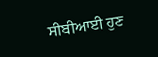ਸੀਬੀਆਈ ਹੁਣ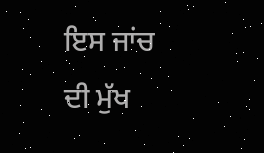ਇਸ ਜਾਂਚ ਦੀ ਮੁੱਖ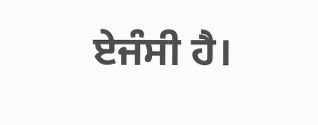ਏਜੰਸੀ ਹੈ।